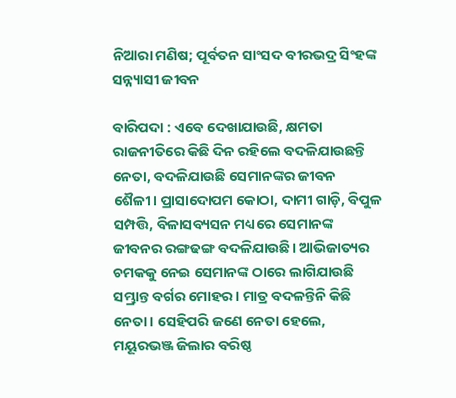ନିଆରା ମଣିଷ; ପୂର୍ବତନ ସାଂସଦ ବୀରଭଦ୍ର ସିଂହଙ୍କ ସନ୍ନ୍ୟାସୀ ଜୀବନ

ବାରିପଦା : ଏବେ ଦେଖାଯାଉଛି, କ୍ଷମତା ରାଜନୀତିରେ କିଛି ଦିନ ରହିଲେ ବଦଳିଯାଉଛନ୍ତି ନେତା, ବଦଳିଯାଉଛି ସେମାନଙ୍କର ଜୀବନ ଶୈଳୀ। ପ୍ରାସାଦୋପମ କୋଠା, ଦାମୀ ଗାଡ଼ି, ବିପୁଳ ସମ୍ପତ୍ତି, ବିଳାସବ୍ୟସନ ମଧ୍ୟରେ ସେମାନଙ୍କ ଜୀବନର ରଙ୍ଗଢଙ୍ଗ ବଦଳିଯାଉଛି। ଆଭିଜାତ୍ୟର ଚମକକୁ ନେଇ ସେମାନଙ୍କ ଠାରେ ଲାଗିଯାଉଛି ସମ୍ଭ୍ରାନ୍ତ ବର୍ଗର ମୋହର। ମାତ୍ର ବଦଳନ୍ତିନି କିଛି ନେତା। ସେହିପରି ଜଣେ ନେତା ହେଲେ, ମୟୂରଭଞ୍ଜ ଜିଲାର ବରିଷ୍ଠ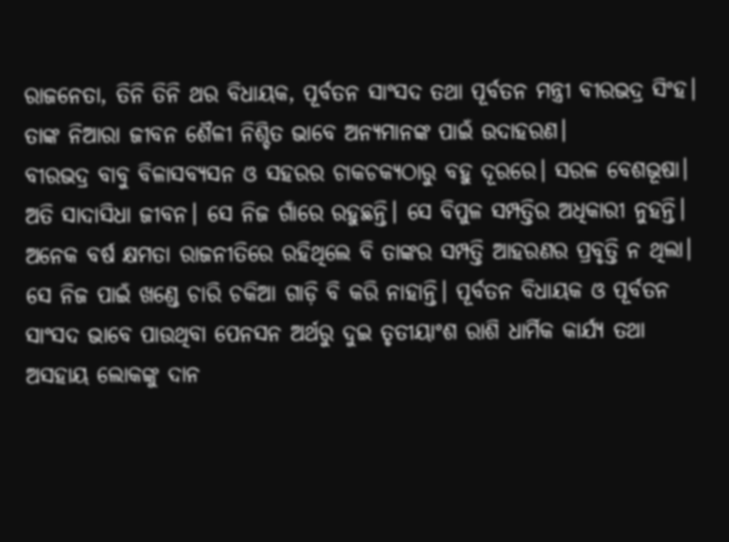ରାଜନେତା, ତିନି ତିନି ଥର ବିଧାୟକ, ପୂର୍ବତନ ସାଂସଦ ତଥା ପୂର୍ବତନ ମନ୍ତ୍ରୀ ବୀରଭଦ୍ର ସିଂହ। ତାଙ୍କ ନିଆରା ଜୀବନ ଶୈଳୀ ନିଶ୍ଚିତ ଭାବେ ଅନ୍ୟମାନଙ୍କ ପାଇଁ ଉଦାହରଣ।
ବୀରଭଦ୍ର ବାବୁ ବିଳାସବ୍ୟସନ ଓ ସହରର ଚାକଚକ୍ୟଠାରୁ ବହୁ ଦୂରରେ। ସରଳ ବେଶଭୂଷା। ଅତି ସାଦାସିଧା ଜୀବନ। ସେ ନିଜ ଗାଁରେ ରହୁଛନ୍ତି। ସେ ବିପୁଳ ସମ୍ପତ୍ତିର ଅଧିକାରୀ ନୁହନ୍ତି। ଅନେକ ବର୍ଷ କ୍ଷମତା ରାଜନୀତିରେ ରହିଥିଲେ ବି ତାଙ୍କର ସମ୍ପତ୍ତି ଆହରଣର ପ୍ରବୃତ୍ତି ନ ଥିଲା। ସେ ନିଜ ପାଇଁ ଖଣ୍ଡେ ଚାରି ଚକିଆ ଗାଡ଼ି ବି କରି ନାହାନ୍ତି। ପୂର୍ବତନ ବିଧାୟକ ଓ ପୂର୍ବତନ ସାଂସଦ ଭାବେ ପାଉଥିବା ପେନସନ ଅର୍ଥରୁ ଦୁଇ ତୃତୀୟାଂଶ ରାଶି ଧାର୍ମିକ କାର୍ଯ୍ୟ ତଥା ଅସହାୟ ଲୋକଙ୍କୁ ଦାନ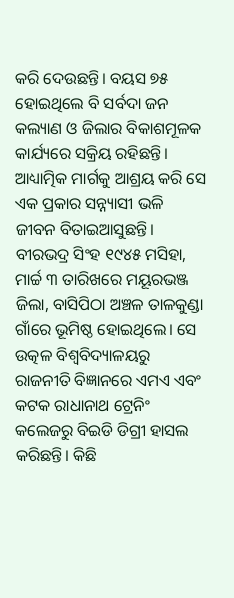କରି ଦେଉଛନ୍ତି। ବୟସ ୭୫ ହୋଇଥିଲେ ବି ସର୍ବଦା ଜନ କଲ୍ୟାଣ ଓ ଜିଲାର ବିକାଶମୂଳକ କାର୍ଯ୍ୟରେ ସକ୍ରିୟ ରହିଛନ୍ତି। ଆଧ୍ୟାତ୍ମିକ ମାର୍ଗକୁ ଆଶ୍ରୟ କରି ସେ ଏକ ପ୍ରକାର ସନ୍ନ୍ୟାସୀ ଭଳି ଜୀବନ ବିତାଇଆସୁଛନ୍ତି।
ବୀରଭଦ୍ର ସିଂହ ୧୯୪୫ ମସିହା, ମାର୍ଚ୍ଚ ୩ ତାରିଖରେ ମୟୂରଭଞ୍ଜ ଜିଲା, ବାସିପିଠା ଅଞ୍ଚଳ ତାଳକୁଣ୍ଡା ଗାଁରେ ଭୂମିଷ୍ଠ ହୋଇଥିଲେ। ସେ ଉତ୍କଳ ବିଶ୍ୱବିଦ୍ୟାଳୟରୁ ରାଜନୀତି ବିଜ୍ଞାନରେ ଏମଏ ଏବଂ କଟକ ରାଧାନାଥ ଟ୍ରେନିଂ କଲେଜରୁ ବିଇଡି ଡିଗ୍ରୀ ହାସଲ କରିଛନ୍ତି। କିଛି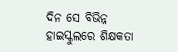ଦିନ ସେ ବିଭିନ୍ନ ହାଇସ୍କୁଲରେ ଶିକ୍ଷକତା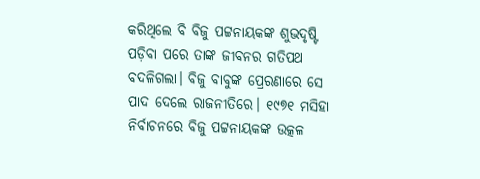କରିଥିଲେ ବି ବିଜୁ ପଟ୍ଟନାୟକଙ୍କ ଶୁଭଦୃଷ୍ଟି ପଡ଼ିବା ପରେ ତାଙ୍କ ଜୀବନର ଗତିପଥ ବଦଳିଗଲା। ବିଜୁ ବାବୁଙ୍କ ପ୍ରେରଣାରେ ସେ ପାଦ ଦେଲେ ରାଜନୀତିରେ। ୧୯୭୧ ମସିହା ନିର୍ବାଚନରେ ବିଜୁ ପଟ୍ଟନାୟକଙ୍କ ଉତ୍କଳ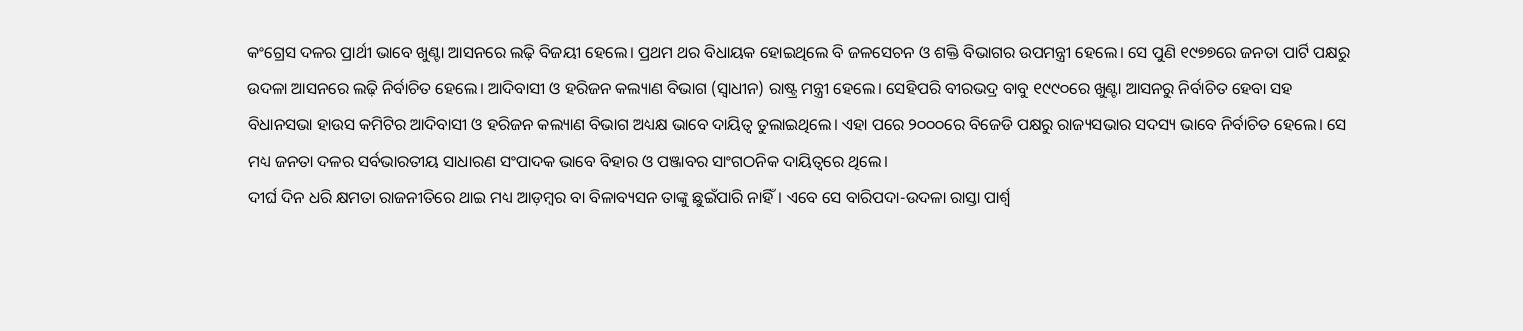କଂଗ୍ରେସ ଦଳର ପ୍ରାର୍ଥୀ ଭାବେ ଖୁଣ୍ଟା ଆସନରେ ଲଢ଼ି ବିଜୟୀ ହେଲେ। ପ୍ରଥମ ଥର ବିଧାୟକ ହୋଇଥିଲେ ବି ଜଳସେଚନ ଓ ଶକ୍ତି ବିଭାଗର ଉପମନ୍ତ୍ରୀ ହେଲେ। ସେ ପୁଣି ୧୯୭୭ରେ ଜନତା ପାର୍ଟି ପକ୍ଷରୁ ଉଦଳା ଆସନରେ ଲଢ଼ି ନିର୍ବାଚିତ ହେଲେ। ଆଦିବାସୀ ଓ ହରିଜନ କଲ୍ୟାଣ ବିଭାଗ (ସ୍ୱାଧୀନ) ରାଷ୍ଟ୍ର ମନ୍ତ୍ରୀ ହେଲେ। ସେହିପରି ବୀରଭଦ୍ର ବାବୁ ୧୯୯୦ରେ ଖୁଣ୍ଟା ଆସନରୁ ନିର୍ବାଚିତ ହେବା ସହ ବିଧାନସଭା ହାଉସ କମିଟିର ଆଦିବାସୀ ଓ ହରିଜନ କଲ୍ୟାଣ ବିଭାଗ ଅଧ୍ୟକ୍ଷ ଭାବେ ଦାୟିତ୍ୱ ତୁଲାଇଥିଲେ। ଏହା ପରେ ୨୦୦୦ରେ ବିଜେଡି ପକ୍ଷରୁ ରାଜ୍ୟସଭାର ସଦସ୍ୟ ଭାବେ ନିର୍ବାଚିତ ହେଲେ। ସେ ମଧ୍ୟ ଜନତା ଦଳର ସର୍ବଭାରତୀୟ ସାଧାରଣ ସଂପାଦକ ଭାବେ ବିହାର ଓ ପଞ୍ଜାବର ସାଂଗଠନିକ ଦାୟିତ୍ୱରେ ଥିଲେ।
ଦୀର୍ଘ ଦିନ ଧରି କ୍ଷମତା ରାଜନୀତିରେ ଥାଇ ମଧ୍ୟ ଆଡ଼ମ୍ବର ବା ବିଳାବ୍ୟସନ ତାଙ୍କୁ ଛୁଇଁପାରି ନାହିଁ। ଏବେ ସେ ବାରିପଦା-ଉଦଳା ରାସ୍ତା ପାର୍ଶ୍ବ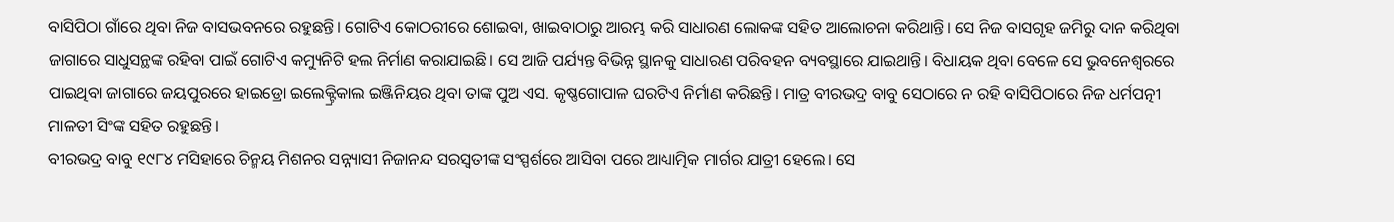ବାସିପିଠା ଗାଁରେ ଥିବା ନିଜ ବାସଭବନରେ ରହୁଛନ୍ତି। ଗୋଟିଏ କୋଠରୀରେ ଶୋଇବା, ଖାଇବାଠାରୁ ଆରମ୍ଭ କରି ସାଧାରଣ ଲୋକଙ୍କ ସହିତ ଆଲୋଚନା କରିଥାନ୍ତି। ସେ ନିଜ ବାସଗୃହ ଜମିରୁ ଦାନ କରିଥିବା ଜାଗାରେ ସାଧୁସନ୍ଥଙ୍କ ରହିବା ପାଇଁ ଗୋଟିଏ କମ୍ୟୁନିଟି ହଲ ନିର୍ମାଣ କରାଯାଇଛି। ସେ ଆଜି ପର୍ଯ୍ୟନ୍ତ ବିଭିନ୍ନ ସ୍ଥାନକୁ ସାଧାରଣ ପରିବହନ ବ୍ୟବସ୍ଥାରେ ଯାଇଥାନ୍ତି। ବିଧାୟକ ଥିବା ବେଳେ ସେ ଭୁବନେଶ୍ୱରରେ ପାଇଥିବା ଜାଗାରେ ଜୟପୁରରେ ହାଇଡ୍ରୋ ଇଲେକ୍ଟ୍ରିକାଲ ଇଞ୍ଜିନିୟର ଥିବା ତାଙ୍କ ପୁଅ ଏସ. କୃଷ୍ଣଗୋପାଳ ଘରଟିଏ ନିର୍ମାଣ କରିଛନ୍ତି। ମାତ୍ର ବୀରଭଦ୍ର ବାବୁ ସେଠାରେ ନ ରହି ବାସିପିଠାରେ ନିଜ ଧର୍ମପତ୍ନୀ ମାଳତୀ ସିଂଙ୍କ ସହିତ ରହୁଛନ୍ତି।
ବୀରଭଦ୍ର ବାବୁ ୧୯୮୪ ମସିହାରେ ଚିନ୍ମୟ ମିଶନର ସନ୍ନ୍ୟାସୀ ନିଜାନନ୍ଦ ସରସ୍ୱତୀଙ୍କ ସଂସ୍ପର୍ଶରେ ଆସିବା ପରେ ଆଧ୍ୟାତ୍ମିକ ମାର୍ଗର ଯାତ୍ରୀ ହେଲେ। ସେ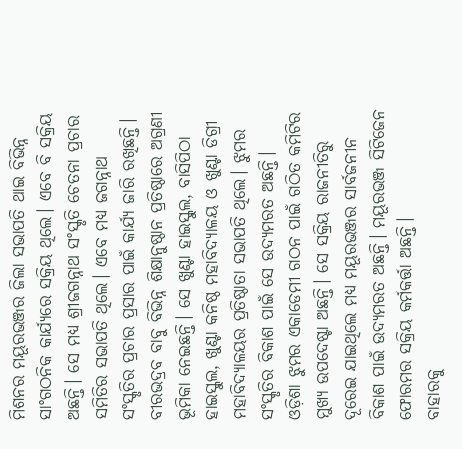ମିଶନର ମୟୂରଭଞ୍ଜର ଜିଲା ସଭାପତି ଥାଇ ବିଭିନ୍ନ ସାଂଗଠନିକ କାର୍ଯ୍ୟରେ ସକ୍ରିୟ ଥିଲେ। ଏବେ ବି ସକ୍ରିୟ ଅଛନ୍ତି। ସେ ମଧ୍ୟ ଶ୍ରୀଜଗନ୍ନାଥ ସଂସ୍କୃତି ଚେତନା ପ୍ରଚାର ସମିତିର ସଭାପତି ଥିଲେ। ଏବେ ମଧ୍ୟ ଜଗନ୍ନାଥ ସଂସ୍କୃତିର ପ୍ରଚାର ପ୍ରସାର ପାଇଁ କାର୍ଯ୍ୟ ଜାରି ରଖିଛନ୍ତି।
ବୀରଭଦ୍ରବ ବାବୁ ବିଭିନ୍ନ ଶିକ୍ଷାନୁଷ୍ଠାନ ପ୍ରତିଷ୍ଠାରେ ଅଗ୍ରଣୀ ଭୂମିକା ନେଇଛନ୍ତି। ସେ ଖୁଣ୍ଟା ହାଇସ୍କୁଲ, ବାସିପିଠା ହାଇସ୍କୁଲ, ଖୁଣ୍ଟା କନିଷ୍ଠ ମହାବିଦ୍ୟାଳୟ ଓ ଖୁଣ୍ଟା ଡିଗ୍ରୀ ମହାବିଦ୍ୟାଳୟର ପ୍ରତିଷ୍ଠାତା ସଭାପତି ଥିଲେ। ଝୁମର ସଂସ୍କୃତିର ବିକାଶ ପାଇଁ ସେ ଉଦ୍ୟମରତ ଅଛନ୍ତି। ଓଡ଼ିଶା ଝୁମର ଏକାଡେମୀ ଗଠନ ପାଇଁ ଗଠିତ କମିଟିର ମୁଖ୍ୟ ଉପଦେଷ୍ଟା ଅଛନ୍ତି। ସେ ସକ୍ରିୟ ରାଜନୀତିରୁ ଦୂରେଇ ଯାଇଥିଲେ ମଧ୍ୟ ମୟୂରଭଞ୍ଜର ସାର୍ବଜନୀନ ବିକାଶ ପାଇଁ ଉଦ୍ୟମରତ ଅଛନ୍ତି। ମୟୂରଭଞ୍ଜ ସିଟିଜେନ ଫୋରମର ସକ୍ରିୟ କର୍ମକର୍ତ୍ତା ଅଛନ୍ତି।
ବାହାରକୁ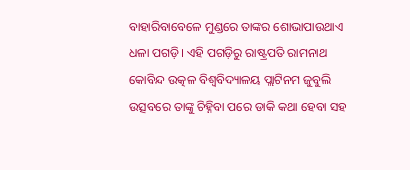ବାହାରିବାବେଳେ ମୁଣ୍ଡରେ ତାଙ୍କର ଶୋଭାପାଉଥାଏ ଧଳା ପଗଡ଼ି। ଏହି ପଗଡ଼ିରୁ ରାଷ୍ଟ୍ରପତି ରାମନାଥ କୋବିନ୍ଦ ଉତ୍କଳ ବିଶ୍ୱବିଦ୍ୟାଳୟ ପ୍ଲାଟିନମ ଜୁବୁଲି ଉତ୍ସବରେ ତାଙ୍କୁ ଚିହ୍ନିବା ପରେ ଡାକି କଥା ହେବା ସହ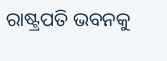ରାଷ୍ଟ୍ରପତି ଭବନକୁ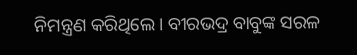ନିମନ୍ତ୍ରଣ କରିଥିଲେ। ବୀରଭଦ୍ର ବାବୁଙ୍କ ସରଳ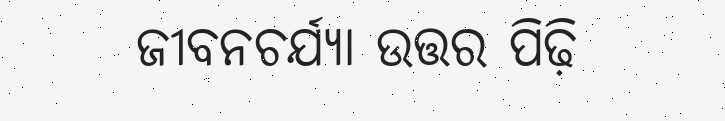ଜୀବନଚର୍ଯ୍ୟା ଉତ୍ତର ପିଢ଼ି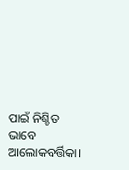ପାଇଁ ନିଶ୍ଚିତ ଭାବେ ଆଲୋକବର୍ତ୍ତିକା।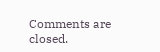Comments are closed.